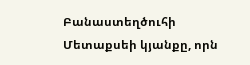Բանաստեղծուհի Մետաքսեի կյանքը, որն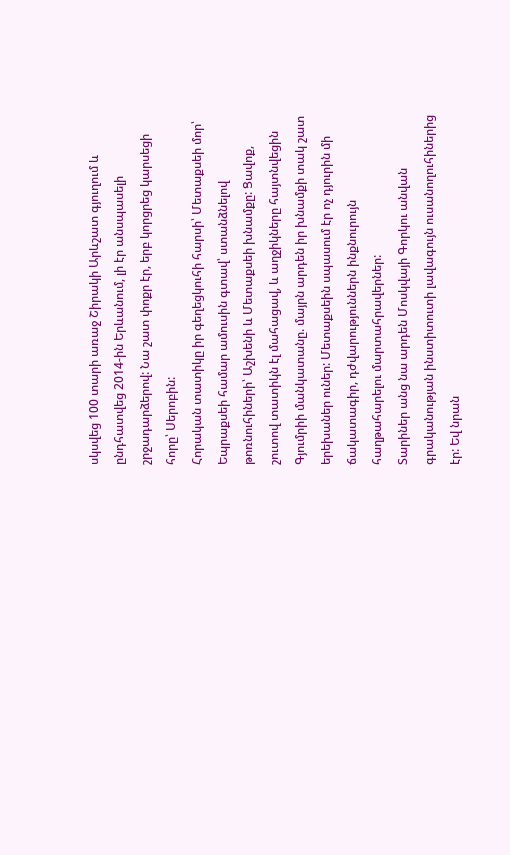սկսվեց 100 տարի առաջ Շիրակի Արևշատ գյուղում և ընդհատվեց 2014-ին Երևանում, լի էր անսպասելի շրջադարձերով: Նա շատ փոքր էր, երբ կորցրեց կարսեցի հորը՝ Սերոբին:
Հորական տատիկը իր գեղեցկուհի հարսի՝ Մետաքսեի մոր՝ Եպրաքսեի համար ամուսին գտավ՝ ստանձնելով թոռնուհիների՝ Աշխենի և Մետաքսեի խնամքը: Ցավոք, շուտով տատիկն էլ մահացավ, և աղջիկները հայտնվեցին Գյումրիի մանկատանը. մայրն արդեն իր խնամքի տակ շատ երեխաներ ուներ: Մետաքսեին սպասում էր ոչ դյուրին մի ճակատագիր, դժվարություններն ինքնուրույն հաղթահարելու մարտահրավերներ:
Տարիներ անց նա արդեն Մոսկվայի Գորկու անվան գրականության ինստիտուտի լավագույն ուսանողուհիներից էր: Եվ նրան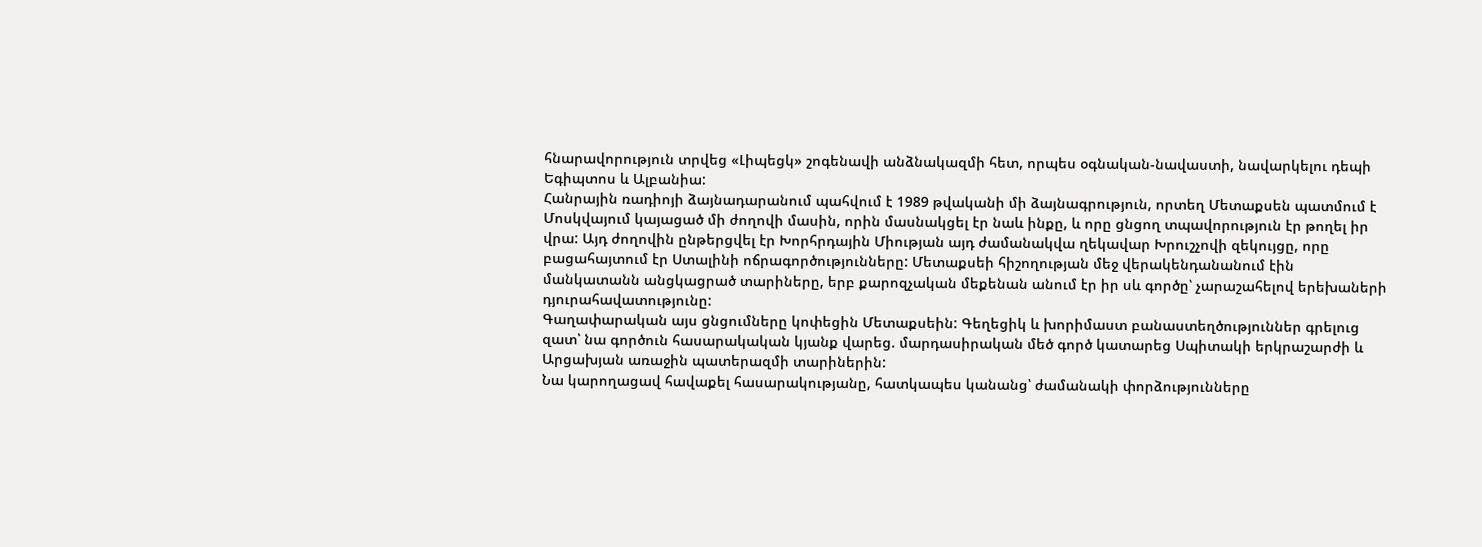հնարավորություն տրվեց «Լիպեցկ» շոգենավի անձնակազմի հետ, որպես օգնական-նավաստի, նավարկելու դեպի Եգիպտոս և Ալբանիա:
Հանրային ռադիոյի ձայնադարանում պահվում է 1989 թվականի մի ձայնագրություն, որտեղ Մետաքսեն պատմում է Մոսկվայում կայացած մի ժողովի մասին, որին մասնակցել էր նաև ինքը, և որը ցնցող տպավորություն էր թողել իր վրա: Այդ ժողովին ընթերցվել էր Խորհրդային Միության այդ ժամանակվա ղեկավար Խրուշչովի զեկույցը, որը բացահայտում էր Ստալինի ոճրագործությունները: Մետաքսեի հիշողության մեջ վերակենդանանում էին մանկատանն անցկացրած տարիները, երբ քարոզչական մեքենան անում էր իր սև գործը՝ չարաշահելով երեխաների դյուրահավատությունը:
Գաղափարական այս ցնցումները կոփեցին Մետաքսեին: Գեղեցիկ և խորիմաստ բանաստեղծություններ գրելուց զատ՝ նա գործուն հասարակական կյանք վարեց. մարդասիրական մեծ գործ կատարեց Սպիտակի երկրաշարժի և Արցախյան առաջին պատերազմի տարիներին:
Նա կարողացավ հավաքել հասարակությանը, հատկապես կանանց՝ ժամանակի փորձությունները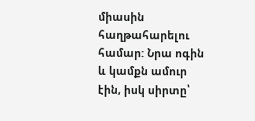միասին հաղթահարելու համար: Նրա ոգին և կամքն ամուր էին, իսկ սիրտը՝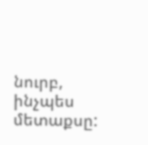նուրբ, ինչպես մետաքսը: